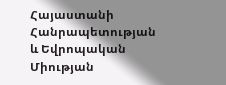Հայաստանի Հանրապետության և Եվրոպական Միության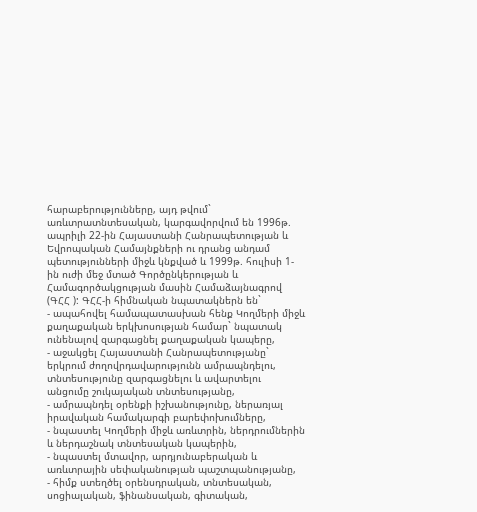հարաբերությունները, այդ թվում` առևտրատնտեսական, կարգավորվում են 1996թ. ապրիլի 22-ին Հայաստանի Հանրապետության և Եվրոպական Համայնքների ու դրանց անդամ պետությունների միջև կնքված և 1999թ. հուլիսի 1-ին ուժի մեջ մտած Գործընկերության և Համագործակցության մասին Համաձայնագրով (ԳՀՀ ): ԳՀՀ-ի հիմնական նպատակներն են`
- ապահովել համապատասխան հենք Կողմերի միջև քաղաքական երկխոսության համար` նպատակ ունենալով զարգացնել քաղաքական կապերը,
- աջակցել Հայաստանի Հանրապետությանը` երկրում ժողովրդավարությունն ամրապնդելու, տնտեսությունը զարգացնելու և ավարտելու անցումը շուկայական տնտեսությանը,
- ամրապնդել օրենքի իշխանությունը, ներառյալ իրավական համակարգի բարեփոխումները,
- նպաստել Կողմերի միջև առևտրին, ներդրումներին և ներդաշնակ տնտեսական կապերին,
- նպաստել մտավոր, արդյունաբերական և առևտրային սեփականության պաշտպանությանը,
- հիմք ստեղծել օրենսդրական, տնտեսական, սոցիալական, ֆինանսական, գիտական,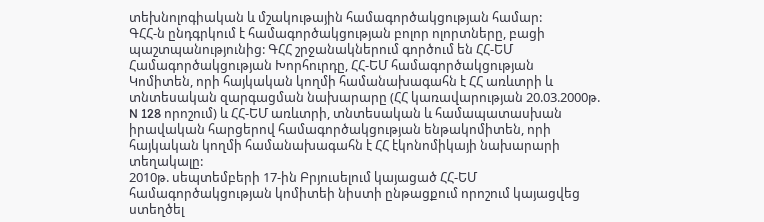տեխնոլոգիական և մշակութային համագործակցության համար:
ԳՀՀ-ն ընդգրկում է համագործակցության բոլոր ոլորտները, բացի պաշտպանությունից: ԳՀՀ շրջանակներում գործում են ՀՀ-ԵՄ Համագործակցության Խորհուրդը, ՀՀ-ԵՄ համագործակցության Կոմիտեն, որի հայկական կողմի համանախագահն է ՀՀ առևտրի և տնտեսական զարգացման նախարարը (ՀՀ կառավարության 20.03.2000թ. N 128 որոշում) և ՀՀ-ԵՄ առևտրի, տնտեսական և համապատասխան իրավական հարցերով համագործակցության ենթակոմիտեն, որի հայկական կողմի համանախագահն է ՀՀ էկոնոմիկայի նախարարի տեղակալը:
2010թ. սեպտեմբերի 17-ին Բրյուսելում կայացած ՀՀ-ԵՄ համագործակցության կոմիտեի նիստի ընթացքում որոշում կայացվեց ստեղծել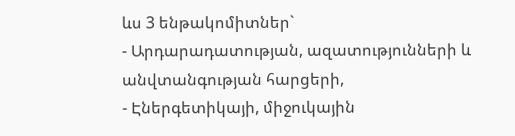ևս 3 ենթակոմիտներ`
- Արդարադատության, ազատությունների և անվտանգության հարցերի,
- Էներգետիկայի, միջուկային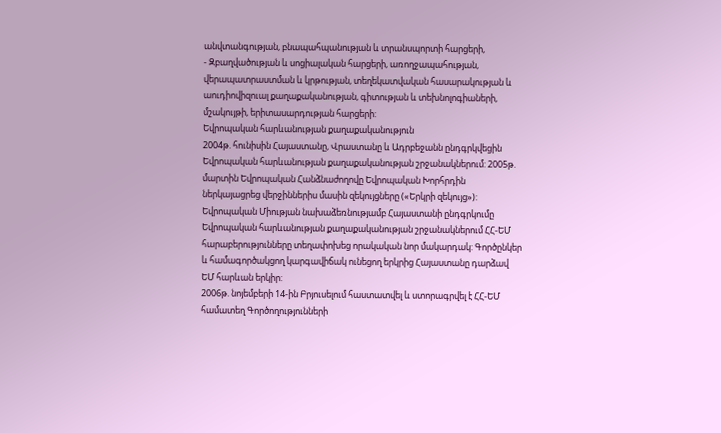անվտանգության, բնապահպանության և տրանսպորտի հարցերի,
- Զբաղվածության և սոցիալական հարցերի, առողջապահության, վերապատրաստման և կրթության, տեղեկատվական հասարակության և աուդիովիզուալ քաղաքականության, գիտության և տեխնոլոգիաների, մշակույթի, երիտասարդության հարցերի:
Եվրոպական հարևանության քաղաքականություն
2004թ. հունիսին Հայաստանը, Վրաստանը և Ադրբեջանն ընդգրկվեցին Եվրոպական հարևանության քաղաքականության շրջանակներում: 2005թ. մարտին Եվրոպական Հանձնաժողովը Եվրոպական Խորհրդին ներկայացրեց վերջիններիս մասին զեկույցները («Երկրի զեկույց»):
Եվրոպական Միության նախաձեռնությամբ Հայաստանի ընդգրկումը Եվրոպական հարևանության քաղաքականության շրջանակներում ՀՀ-ԵՄ հարաբերությունները տեղափոխեց որակական նոր մակարդակ: Գործընկեր և համագործակցող կարգավիճակ ունեցող երկրից Հայաստանը դարձավ ԵՄ հարևան երկիր:
2006թ. նոյեմբերի 14-ին Բրյուսելում հաստատվել և ստորագրվել է ՀՀ-ԵՄ համատեղ Գործողությունների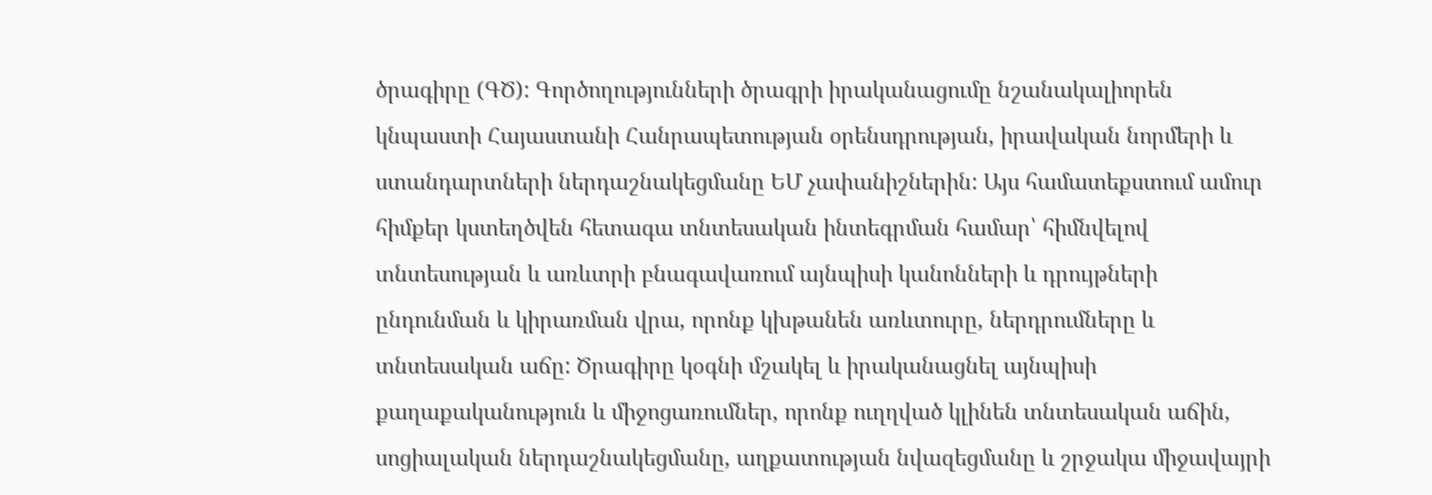ծրագիրը (ԳԾ): Գործողությունների ծրագրի իրականացումը նշանակալիորեն կնպաստի Հայաստանի Հանրապետության օրենսդրության, իրավական նորմերի և ստանդարտների ներդաշնակեցմանը ԵՄ չափանիշներին: Այս համատեքստում ամուր հիմքեր կստեղծվեն հետագա տնտեսական ինտեգրման համար՝ հիմնվելով տնտեսության և առևտրի բնագավառում այնպիսի կանոնների և դրույթների ընդունման և կիրառման վրա, որոնք կխթանեն առևտուրը, ներդրումները և տնտեսական աճը: Ծրագիրը կօգնի մշակել և իրականացնել այնպիսի քաղաքականություն և միջոցառումներ, որոնք ուղղված կլինեն տնտեսական աճին, սոցիալական ներդաշնակեցմանը, աղքատության նվազեցմանը և շրջակա միջավայրի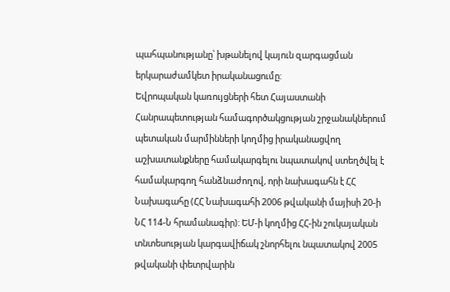պահպանությանը՝ խթանելով կայուն զարգացման երկարաժամկետ իրականացումը:
Եվրոպական կառույցների հետ Հայաստանի Հանրապետության համագործակցության շրջանակներում պետական մարմինների կողմից իրականացվող աշխատանքները համակարգելու նպատակով ստեղծվել է համակարգող հանձնաժողով, որի նախագահն է ՀՀ Նախագահը (ՀՀ Նախագահի 2006 թվականի մայիսի 20-ի ՆՀ 114-Ն հրամանագիր): ԵՄ-ի կողմից ՀՀ-ին շուկայական տնտեսության կարգավիճակ շնորհելու նպատակով 2005 թվականի փետրվարին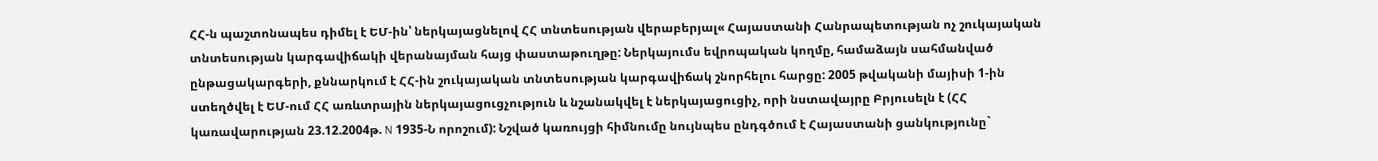ՀՀ-ն պաշտոնապես դիմել է ԵՄ-ին՝ ներկայացնելով ՀՀ տնտեսության վերաբերյալ« Հայաստանի Հանրապետության ոչ շուկայական տնտեսության կարգավիճակի վերանայման հայց փաստաթուղթը: Ներկայումս եվրոպական կողմը, համաձայն սահմանված ընթացակարգերի, քննարկում է ՀՀ-ին շուկայական տնտեսության կարգավիճակ շնորհելու հարցը: 2005 թվականի մայիսի 1-ին ստեղծվել է ԵՄ-ում ՀՀ առևտրային ներկայացուցչություն և նշանակվել է ներկայացուցիչ, որի նստավայրը Բրյուսելն է (ՀՀ կառավարության 23.12.2004թ. N 1935-Ն որոշում): Նշված կառույցի հիմնումը նույնպես ընդգծում է Հայաստանի ցանկությունը`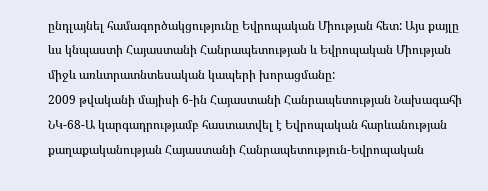ընդլայնել համագործակցությունը Եվրոպական Միության հետ: Այս քայլը ևս կնպաստի Հայաստանի Հանրապետության և Եվրոպական Միության միջև առևտրատնտեսական կապերի խորացմանը:
2009 թվականի մայիսի 6-ին Հայաստանի Հանրապետության Նախագահի ՆԿ-68-Ա կարգադրությամբ հաստատվել է Եվրոպական հարևանության քաղաքականության Հայաստանի Հանրապետություն-Եվրոպական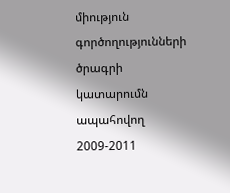միություն գործողությունների ծրագրի կատարումն ապահովող 2009-2011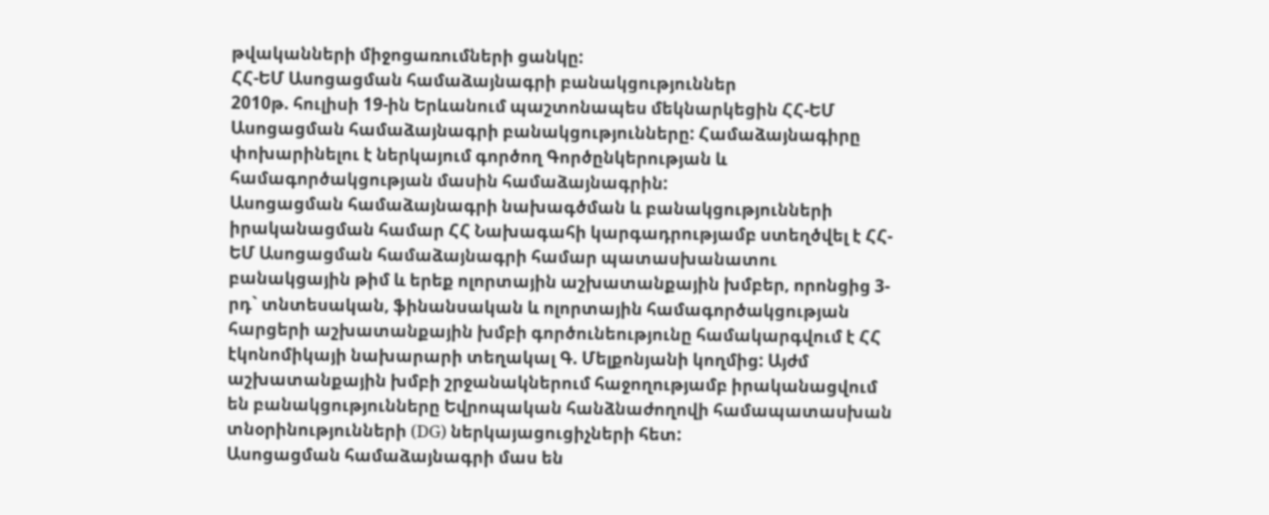թվականների միջոցառումների ցանկը:
ՀՀ-ԵՄ Ասոցացման համաձայնագրի բանակցություններ
2010թ. հուլիսի 19-ին Երևանում պաշտոնապես մեկնարկեցին ՀՀ-ԵՄ Ասոցացման համաձայնագրի բանակցությունները: Համաձայնագիրը փոխարինելու է ներկայում գործող Գործընկերության և համագործակցության մասին համաձայնագրին:
Ասոցացման համաձայնագրի նախագծման և բանակցությունների իրականացման համար ՀՀ Նախագահի կարգադրությամբ ստեղծվել է ՀՀ-ԵՄ Ասոցացման համաձայնագրի համար պատասխանատու բանակցային թիմ և երեք ոլորտային աշխատանքային խմբեր, որոնցից 3-րդ` տնտեսական, ֆինանսական և ոլորտային համագործակցության հարցերի աշխատանքային խմբի գործունեությունը համակարգվում է ՀՀ էկոնոմիկայի նախարարի տեղակալ Գ. Մելքոնյանի կողմից: Այժմ աշխատանքային խմբի շրջանակներում հաջողությամբ իրականացվում են բանակցությունները Եվրոպական հանձնաժողովի համապատասխան տնօրինությունների (DG) ներկայացուցիչների հետ:
Ասոցացման համաձայնագրի մաս են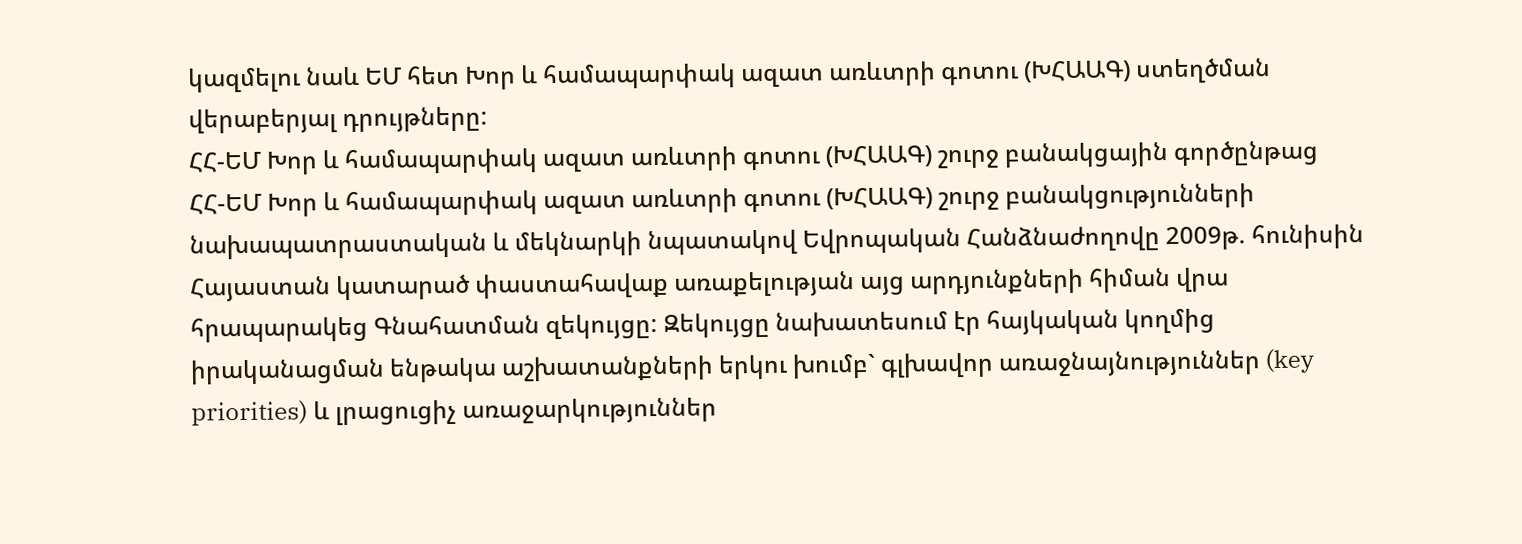կազմելու նաև ԵՄ հետ Խոր և համապարփակ ազատ առևտրի գոտու (ԽՀԱԱԳ) ստեղծման վերաբերյալ դրույթները:
ՀՀ-ԵՄ Խոր և համապարփակ ազատ առևտրի գոտու (ԽՀԱԱԳ) շուրջ բանակցային գործընթաց
ՀՀ-ԵՄ Խոր և համապարփակ ազատ առևտրի գոտու (ԽՀԱԱԳ) շուրջ բանակցությունների նախապատրաստական և մեկնարկի նպատակով Եվրոպական Հանձնաժողովը 2009թ. հունիսին Հայաստան կատարած փաստահավաք առաքելության այց արդյունքների հիման վրա հրապարակեց Գնահատման զեկույցը: Զեկույցը նախատեսում էր հայկական կողմից իրականացման ենթակա աշխատանքների երկու խումբ` գլխավոր առաջնայնություններ (key priorities) և լրացուցիչ առաջարկություններ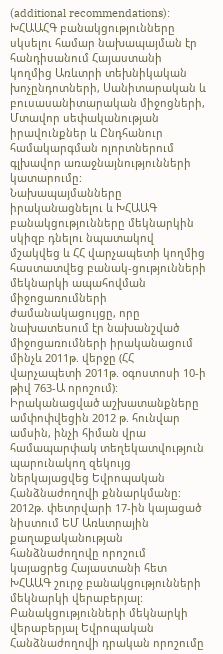(additional recommendations): ԽՀԱԱՀԳ բանակցությունները սկսելու համար նախապայման էր հանդիսանում Հայաստանի կողմից Առևտրի տեխնիկական խոչընդոտների, Սանիտարական և բուսասանիտարական միջոցների, Մտավոր սեփականության իրավունքներ և Ընդհանուր համակարգման ոլորտներում գլխավոր առաջնայնությունների կատարումը:
Նախապայմանները իրականացնելու և ԽՀԱԱԳ բանակցությունները մեկնարկին սկիզբ դնելու նպատակով մշակվեց և ՀՀ վարչապետի կողմից հաստատվեց բանակ-ցությունների մեկնարկի ապահովման միջոցառումների ժամանակացույցը, որը նախատեսում էր նախանշված միջոցառումների իրականացում մինչև 2011թ. վերջը (ՀՀ վարչապետի 2011թ. օգոստոսի 10-ի թիվ 763-Ա որոշում): Իրականացված աշխատանքները ամփոփվեցին 2012 թ. հունվար ամսին, ինչի հիման վրա համապարփակ տեղեկատվություն պարունակող զեկույց ներկայացվեց Եվրոպական Հանձնաժողովի քննարկմանը:
2012թ. փետրվարի 17-ին կայացած նիստում ԵՄ Առևտրային քաղաքականության հանձնաժողովը որոշում կայացրեց Հայաստանի հետ ԽՀԱԱԳ շուրջ բանակցությունների մեկնարկի վերաբերյալ:
Բանակցությունների մեկնարկի վերաբերյալ Եվրոպական Հանձնաժողովի դրական որոշումը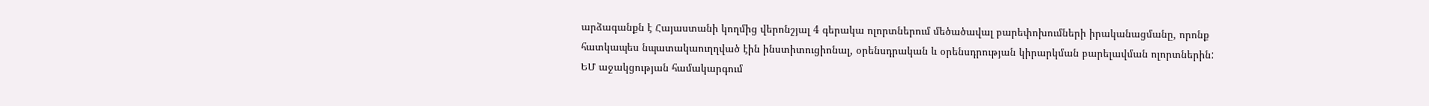արձագանքն է Հայաստանի կողմից վերոնշյալ 4 գերակա ոլորտներում մեծածավալ բարեփոխումների իրականացմանը, որոնք հատկապես նպատակաուղղված էին ինստիտուցիոնալ, օրենսդրական և օրենսդրության կիրարկման բարելավման ոլորտներին:
ԵՄ աջակցության համակարգում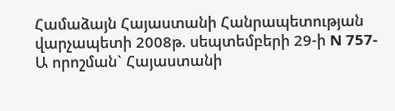Համաձայն Հայաստանի Հանրապետության վարչապետի 2008թ. սեպտեմբերի 29-ի N 757-Ա որոշման` Հայաստանի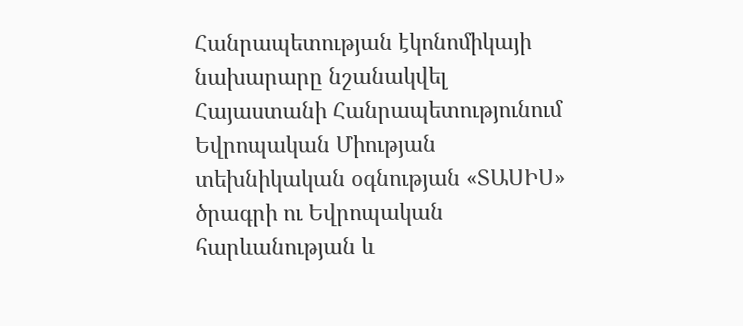Հանրապետության էկոնոմիկայի նախարարը նշանակվել Հայաստանի Հանրապետությունում Եվրոպական Միության տեխնիկական օգնության «ՏԱՍԻՍ» ծրագրի ու Եվրոպական հարևանության և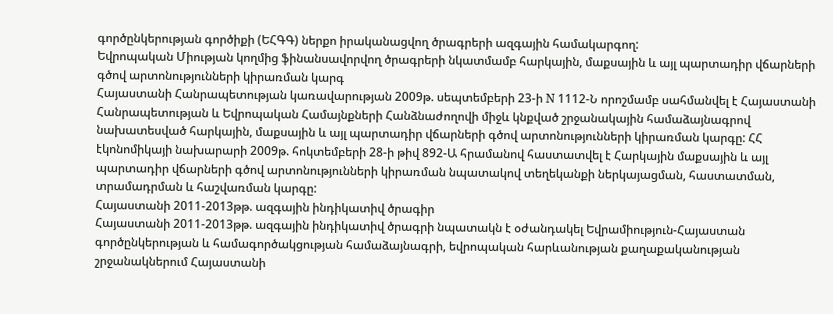գործընկերության գործիքի (ԵՀԳԳ) ներքո իրականացվող ծրագրերի ազգային համակարգող:
Եվրոպական Միության կողմից ֆինանսավորվող ծրագրերի նկատմամբ հարկային, մաքսային և այլ պարտադիր վճարների գծով արտոնությունների կիրառման կարգ
Հայաստանի Հանրապետության կառավարության 2009թ. սեպտեմբերի 23-ի N 1112-Ն որոշմամբ սահմանվել է Հայաստանի Հանրապետության և Եվրոպական Համայնքների Հանձնաժողովի միջև կնքված շրջանակային համաձայնագրով նախատեսված հարկային, մաքսային և այլ պարտադիր վճարների գծով արտոնությունների կիրառման կարգը: ՀՀ էկոնոմիկայի նախարարի 2009թ. հոկտեմբերի 28-ի թիվ 892-Ա հրամանով հաստատվել է Հարկային մաքսային և այլ պարտադիր վճարների գծով արտոնությունների կիրառման նպատակով տեղեկանքի ներկայացման, հաստատման, տրամադրման և հաշվառման կարգը:
Հայաստանի 2011-2013թթ. ազգային ինդիկատիվ ծրագիր
Հայաստանի 2011-2013թթ. ազգային ինդիկատիվ ծրագրի նպատակն է օժանդակել Եվրամիություն-Հայաստան գործընկերության և համագործակցության համաձայնագրի, եվրոպական հարևանության քաղաքականության շրջանակներում Հայաստանի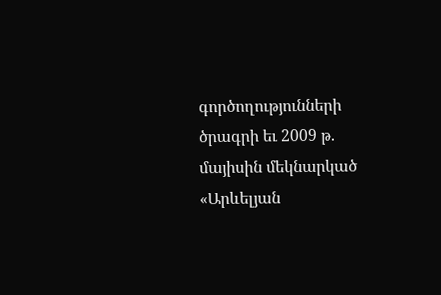գործողությունների ծրագրի եւ 2009 թ. մայիսին մեկնարկած «Արևելյան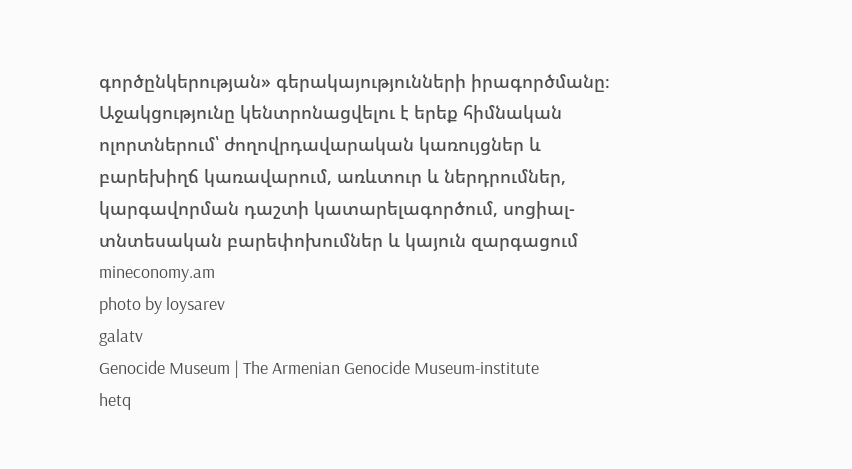գործընկերության» գերակայությունների իրագործմանը։ Աջակցությունը կենտրոնացվելու է երեք հիմնական ոլորտներում՝ ժողովրդավարական կառույցներ և բարեխիղճ կառավարում, առևտուր և ներդրումներ, կարգավորման դաշտի կատարելագործում, սոցիալ-տնտեսական բարեփոխումներ և կայուն զարգացում
mineconomy.am
photo by loysarev
galatv
Genocide Museum | The Armenian Genocide Museum-institute
hetq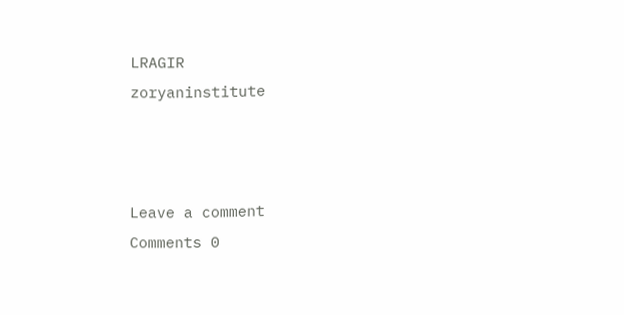LRAGIR
zoryaninstitute



Leave a comment
Comments 0